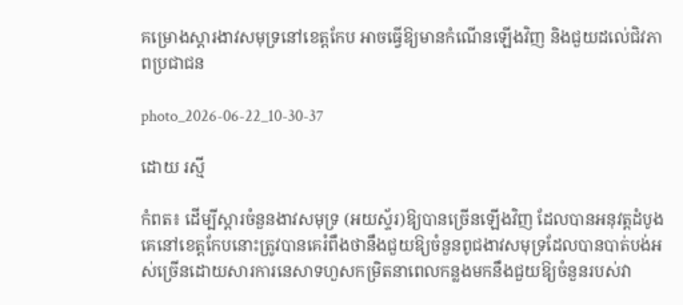គម្រោងស្តារងាវសមុទ្រនៅខេត្តកែប អាចធ្វើឱ្យមានកំណើនឡើងវិញ និងជួយដល់េជិវភាពប្រជាជន

photo_2026-06-22_10-30-37

ដោយ រស្មី

កំពត៖ ដើម្បីស្តារចំនួនងាវសមុទ្រ (អយស្ទ័រ)ឱ្យបានច្រើនឡើងវិញ ដែលបានអនុវត្តដំបូងគេនៅខេត្តកែបនោះត្រូវបានគេរំពឹងថានឹងជួយឱ្យចំនួនពូជងាវសមុទ្រដែលបានបាត់បង់អស់ច្រើនដោយសារការនេសាទហួសកម្រិតនាពេលកន្លងមកនឹងជួយឱ្យចំនួនរបស់វា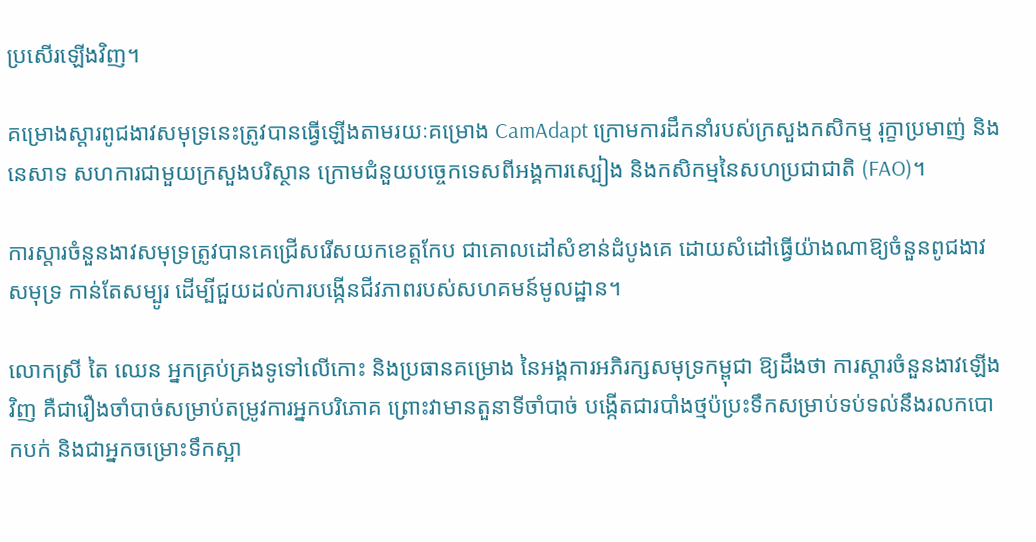ប្រសើរឡើងវិញ។

គម្រោងស្តារពូជងាវសមុទ្រនេះត្រូវបានធ្វើឡើងតាមរយៈគម្រោង CamAdapt ក្រោមការដឹកនាំរបស់ក្រសួងកសិកម្ម រុក្ខាប្រមាញ់ និងនេសាទ សហការជាមួយក្រសួងបរិស្ថាន ក្រោមជំនួយបច្ចេកទេសពីអង្គការស្បៀង និងកសិកម្មនៃសហប្រជាជាតិ (FAO)។

ការស្តារចំនួនងាវសមុទ្រត្រូវបានគេជ្រើសរើសយកខេត្តកែប ជាគោលដៅសំខាន់ដំបូងគេ ដោយសំដៅធ្វើយ៉ាងណាឱ្យចំនួនពូជងាវសមុទ្រ កាន់តែសម្បូរ ដើម្បីជួយដល់ការបង្កើនជីវភាពរបស់សហគមន៍មូលដ្ឋាន។

លោកស្រី តៃ ឈេន អ្នកគ្រប់គ្រងទូទៅលើកោះ និងប្រធានគម្រោង នៃអង្គការអភិរក្សសមុទ្រកម្ពុជា ឱ្យដឹងថា ការស្តារចំនួនងាវឡើងវិញ គឺជារឿងចាំបាច់សម្រាប់តម្រូវការអ្នកបរិភោគ ព្រោះវាមានតួនាទីចាំបាច់ បង្កើតជារបាំងថ្មប៉ប្រះទឹកសម្រាប់ទប់ទល់នឹងរលកបោកបក់ និងជាអ្នកចម្រោះទឹកស្អា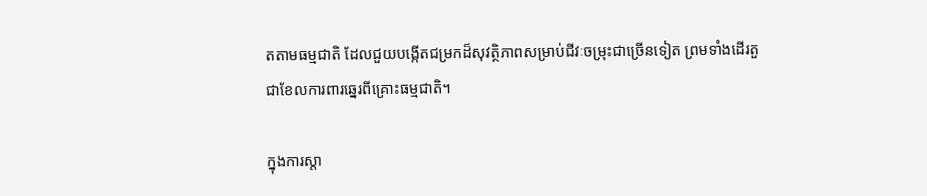តតាមធម្មជាតិ ដែលជួយបង្កើតជម្រកដ៏សុវត្ថិភាពសម្រាប់ជីវៈចម្រុះជាច្រើនទៀត ព្រមទាំងដើរតួជាខែលការពារឆ្នេរពីគ្រោះធម្មជាតិ។

ក្នុងការស្តា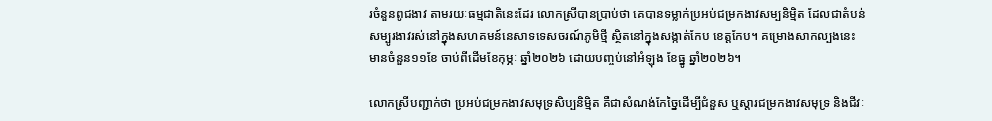រចំនួនពូជងាវ តាមរយៈធម្មជាតិនេះដែរ លោកស្រីបានប្រាប់ថា គេបានទម្លាក់ប្រអប់ជម្រកងាវសម្បនិម្មិត ដែលជាតំបន់សម្បូរងាវរស់នៅក្នុងសហគមន៍នេសាទទេសចរណ៍ភូមិថ្មី ស្ថិតនៅក្នុងសង្កាត់កែប ខេត្តកែប។ គម្រោងសាកល្បងនេះមានចំនួន១១ខែ ចាប់ពីដើមខែកុម្ភៈ ឆ្នាំ២០២៦ ដោយបញ្ចប់នៅអំឡុង ខែធ្នូ ឆ្នាំ២០២៦។

លោកស្រីបញ្ជាក់ថា ប្រអប់ជម្រកងាវសមុទ្រសិប្បនិម្មិត គឺជាសំណង់កែច្នៃដើម្បីជំនួស ឬស្តារជម្រកងាវសមុទ្រ និងជីវៈ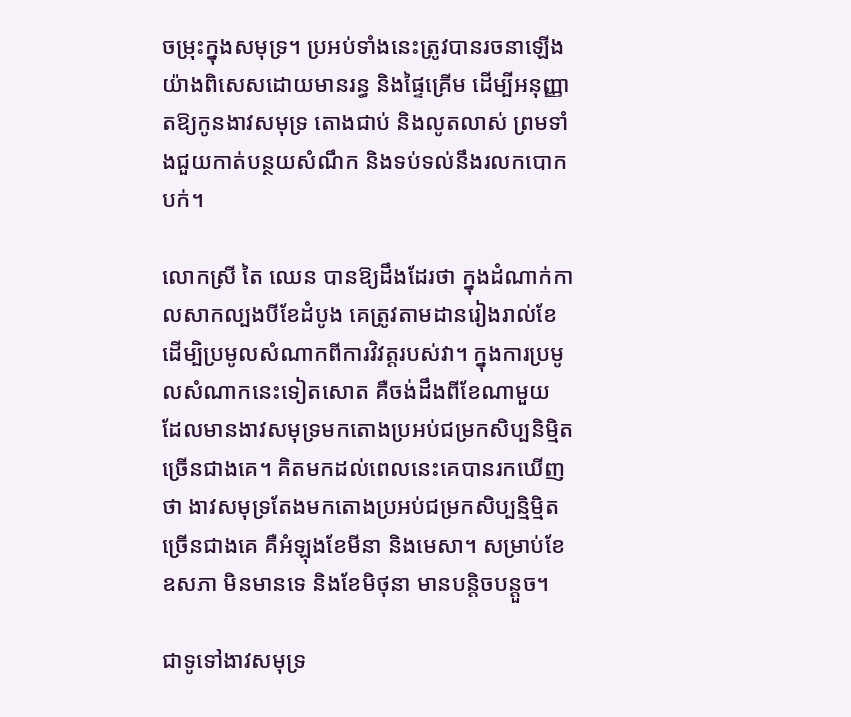ចម្រុះក្នុងសមុទ្រ។ ប្រអប់ទាំងនេះត្រូវបានរចនាឡើងយ៉ាងពិសេសដោយមានរន្ធ និងផ្ទៃគ្រើម ដើម្បីអនុញ្ញាតឱ្យកូនងាវសមុទ្រ តោងជាប់ និងលូតលាស់ ព្រមទាំងជួយកាត់បន្ថយសំណឹក និងទប់ទល់នឹងរលកបោកបក់។

លោកស្រី តៃ ឈេន បានឱ្យដឹងដែរថា ក្នុងដំណាក់កាលសាកល្បងបីខែដំបូង គេត្រូវតាមដានរៀងរាល់ខែ ដើម្បិប្រមូលសំណាកពីការវិវត្តរបស់វា។ ក្នុងការប្រមូលសំណាកនេះទៀតសោត គឺចង់ដឹងពីខែណាមួយ ដែលមានងាវសមុទ្រមកតោងប្រអប់ជម្រកសិប្បនិម្មិតច្រើនជាងគេ។ គិតមកដល់ពេលនេះគេបានរកឃើញថា ងាវសមុទ្រតែងមកតោងប្រអប់ជម្រកសិប្បន្មិម្មិតច្រើនជាងគេ គឺអំឡុងខែមីនា និងមេសា។ សម្រាប់ខែឧសភា មិនមានទេ និងខែមិថុនា មានបន្តិចបន្តួច។

ជាទូទៅងាវសមុទ្រ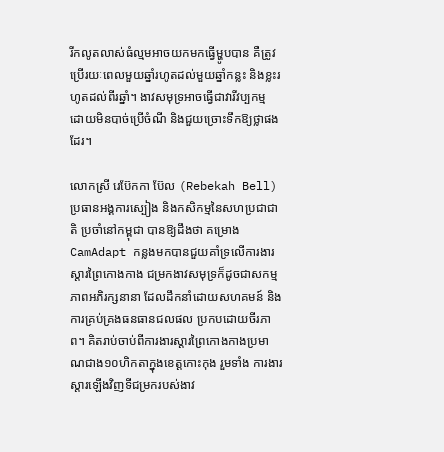រីកលូតលាស់ធំល្មមអាចយកមកធ្វើម្ហូបបាន គឺត្រូវប្រើរយៈពេលមួយឆ្នាំរហូតដល់មួយឆ្នាំកន្លះ និងខ្លះរហូតដល់ពីរឆ្នាំ។ ងាវសមុទ្រអាចធ្វើជាវារីវប្បកម្ម ដោយមិនបាច់ប្រើចំណី និងជួយច្រោះទឹកឱ្យថ្លាផងដែរ។

លោកស្រី រេប៊ែកកា ប៊ែល (Rebekah Bell) ប្រធានអង្គការស្បៀង និងកសិកម្មនៃសហប្រជាជាតិ ប្រចាំនៅកម្ពុជា បានឱ្យដឹងថា គម្រោង CamAdapt កន្លងមកបានជួយគាំទ្រលើការងារស្តារព្រៃកោងកាង ជម្រកងាវសមុទ្រក៏ដូចជាសកម្មភាពអភិរក្សនានា ដែលដឹកនាំដោយសហគមន៍ និងការគ្រប់គ្រងធនធានជលផល ប្រកបដោយចីរភាព។ គិតរាប់ចាប់ពីការងារស្តារព្រៃកោងកាងប្រមាណជាង១០ហិកតាក្នុងខេត្តកោះកុង រួមទាំង ការងារស្ដារឡើងវិញទីជម្រករបស់ងាវ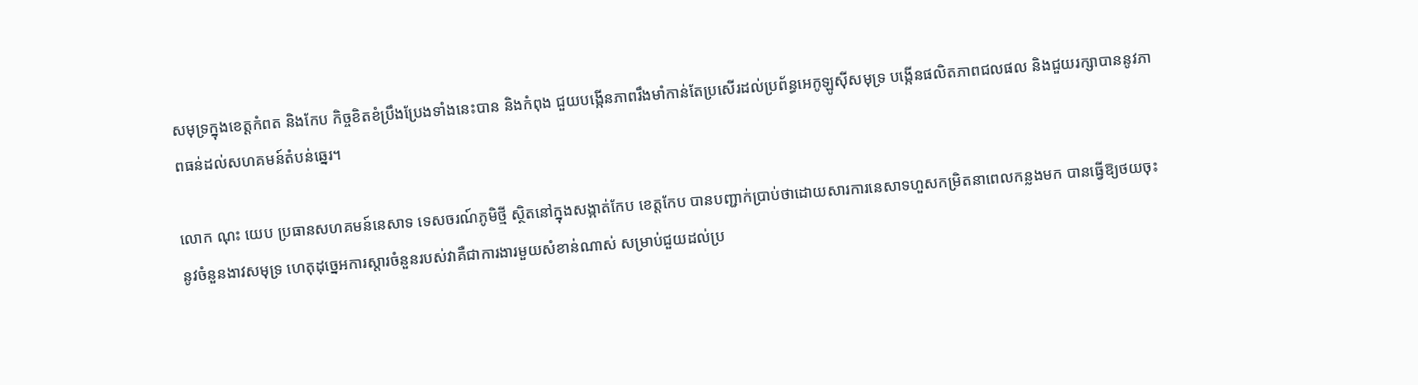សមុទ្រក្នុងខេត្តកំពត និងកែប កិច្ចខិតខំប្រឹងប្រែងទាំងនេះបាន និងកំពុង ជួយបង្កើនភាពរឹងមាំកាន់តែប្រសើរដល់ប្រព័ន្ធអេកូឡូស៊ីសមុទ្រ បង្កើនផលិតភាពជលផល និងជួយរក្សាបាននូវភាពធន់ដល់សហគមន៍តំបន់ឆ្នេរ។

លោក ណុះ យេប ប្រធានសហគមន៍នេសាទ ទេសចរណ៍ភូមិថ្មី ស្ថិតនៅក្នុងសង្កាត់កែប ខេត្តកែប បានបញ្ជាក់ប្រាប់ថាដោយសារការនេសាទហួសកម្រិតនាពេលកន្លងមក បានធ្វើឱ្យថយចុះនូវចំនួនងាវសមុទ្រ ហេតុដុច្នេអការស្តារចំនួនរបស់វាគឺជាការងារមួយសំខាន់ណាស់ សម្រាប់ជួយដល់ប្រ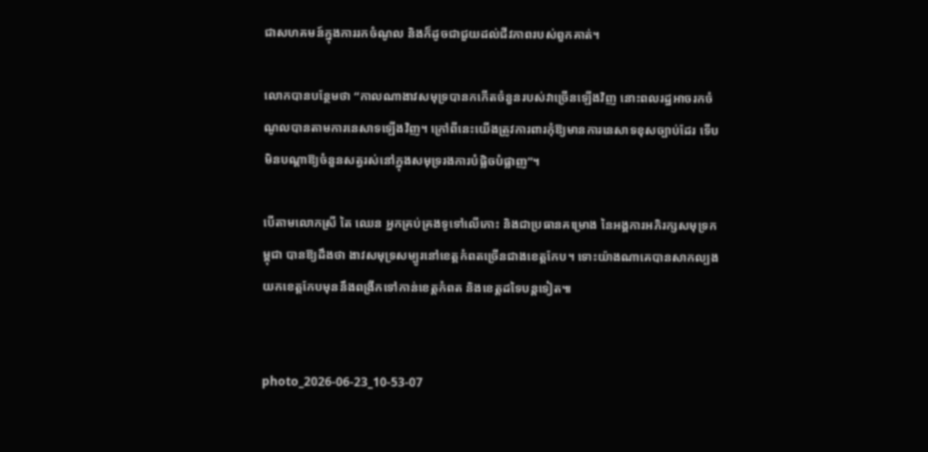ជាសហគមន៍ក្នុងការរកចំណូល និងក៏ដូចជាជួយដល់ជីវភាពរបស់ពួកគាត់។

លោកបានបន្ថែមថា “កាលណាងាវសមុទ្របានកកើតចំនួនរបស់វាច្រើនឡើងវិញ នោះពលរដ្ឋអាចរកចំណូលបានតាមការនេសាទឡើងវិញ។ ក្រៅពីនេះយើងត្រូវការពារកុំឱ្យមានការនេសាទខុសច្បាប់ដែរ ទើបមិនបណ្តាឱ្យចំនួនសត្វរស់នៅក្នុងសមុទ្ររងការបំផ្លិចបំផ្លាញ”។

បើតាមលោកស្រី តៃ ឈេន អ្នកគ្រប់គ្រងទូទៅលើកោះ និងជាប្រធានគម្រោង នៃអង្គការអភិរក្សសមុទ្រកម្ពុជា បានឱ្យដឹងថា ងាវសមុទ្រសម្បូរនៅខេត្តកំពតច្រើនជាងខេត្តកែប។ ទោះយ៉ាងណាគេបានសាកល្បងយកខេត្តកែបមុននឹងពង្រីកទៅកាន់ខេត្តកំពត និងខេត្តដទៃបន្តទៀត៕


photo_2026-06-23_10-53-07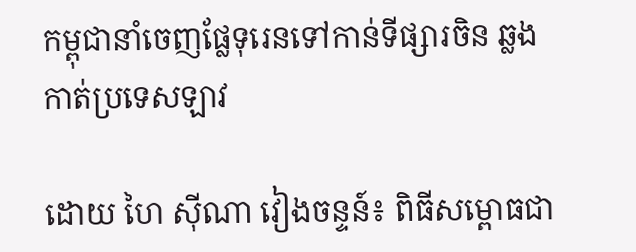កម្ពុជានាំចេញផ្លែទុរេនទៅកាន់ទីផ្សារចិន ឆ្លងកាត់ប្រទេសឡាវ

ដោយ ហៃ ស៊ីណា វៀងចន្ទន៍៖ ពិធីសម្ពោធជា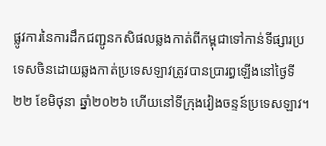ផ្លូវការនៃការដឹកជញ្ជូនកសិផលឆ្លងកាត់ពីកម្ពុជាទៅកាន់ទីផ្សារប្រទេសចិនដោយឆ្លងកាត់ប្រទេសឡាវត្រូវបានប្រារព្ធឡើងនៅថ្ងៃទី២២ ខែមិថុនា ឆ្នាំ២០២៦ ហើយនៅទីក្រុងវៀងចន្ទន៍ប្រទេសឡាវ។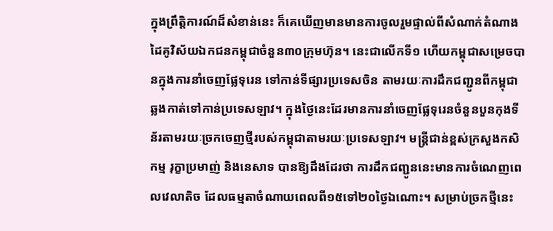ក្នុងព្រឹត្តិការណ៍ដ៏សំខាន់នេះ ក៏គេឃើញមានមានការចូលរួមផ្ទាល់ពីសំណាក់តំណាងដៃគូវិស័យឯកជនកម្ពុជាចំនួន៣០ក្រុមហ៊ុន។ នេះជាលើកទី១ ហើយកម្ពុជាសម្រេចបានក្នុងការនាំចេញផ្លែទុរេន ទៅកាន់ទីផ្សារប្រទេសចិន តាមរយៈការដឹកជញ្ជូនពីកម្ពុជាឆ្លងកាត់ទៅកាន់ប្រទេសឡាវ។ ក្នុងថ្ងៃនេះដែរមានការនាំចេញផ្លែទុរេនចំនួនបួនកុងទីន័រតាមរយៈច្រកចេញថ្មីរបស់កម្ពុជាតាមរយៈប្រទេសឡាវ។ មន្រ្តីជាន់ខ្ពស់ក្រសួងកសិកម្ម រុក្ខាប្រមាញ់ និងនេសាទ បានឱ្យដឹងដែរថា ការដឹកជញ្ជូននេះមានការចំណេញពេលវេលាតិច ដែលធម្មតាចំណាយពេលពី១៥ទៅ២០ថ្ងៃឯណោះ។ សម្រាប់ច្រកថ្មីនេះ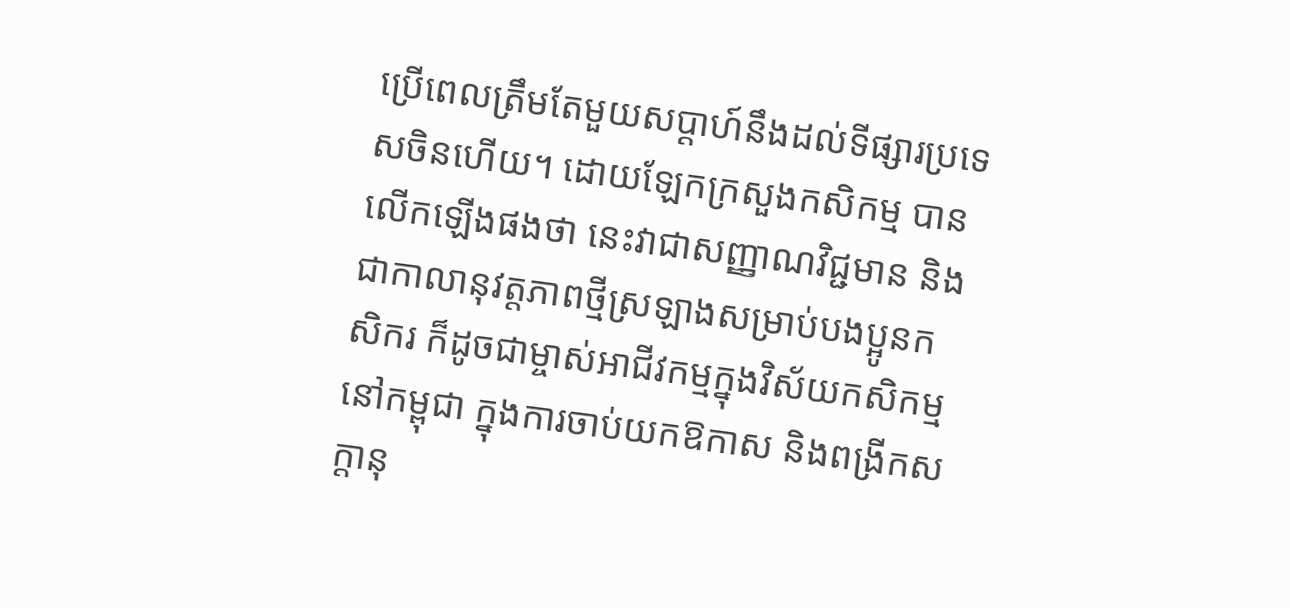ប្រើពេលត្រឹមតែមួយសប្តាហ៍នឹងដល់ទីផ្សារប្រទេសចិនហើយ។ ដោយឡែកក្រសួងកសិកម្ម បានលើកឡើងផងថា នេះវាជាសញ្ញាណវិជ្ជមាន និងជាកាលានុវត្តភាពថ្មីស្រឡាងសម្រាប់បងប្អូនកសិករ ក៏ដូចជាម្ចាស់អាជីវកម្មក្នុងវិស័យកសិកម្មនៅកម្ពុជា ក្នុងការចាប់យកឱកាស និងពង្រីកសក្តានុ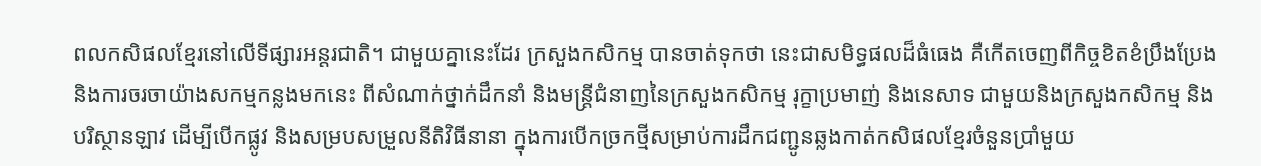ពលកសិផលខ្មែរនៅលើទីផ្សារអន្តរជាតិ។ ជាមួយគ្នានេះដែរ ក្រសួងកសិកម្ម បានចាត់ទុកថា នេះជាសមិទ្ធផលដ៏ធំធេង គឺកើតចេញពីកិច្ចខិតខំប្រឹងប្រែង និងការចរចាយ៉ាងសកម្មកន្លងមកនេះ ពីសំណាក់ថ្នាក់ដឹកនាំ និងមន្ត្រីជំនាញនៃក្រសួងកសិកម្ម រុក្ខាប្រមាញ់ និងនេសាទ ជាមួយនិងក្រសួងកសិកម្ម និងបរិស្ថានឡាវ ដើម្បីបើកផ្លូវ និងសម្របសម្រួលនីតិវិធីនានា ក្នុងការបើកច្រកថ្មីសម្រាប់ការដឹកជញ្ជូនឆ្លងកាត់កសិផលខ្មែរចំនួនប្រាំមួយ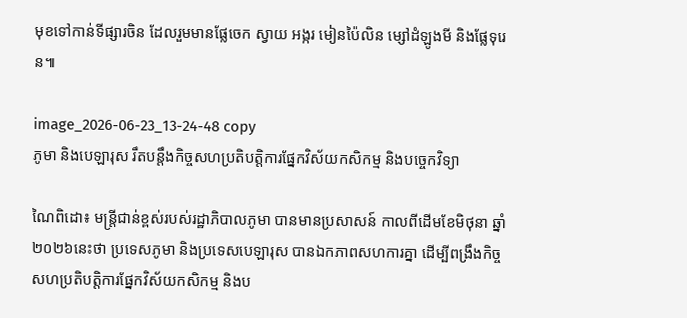មុខទៅកាន់ទីផ្សារចិន ដែលរួមមានផ្លែចេក ស្វាយ អង្ករ មៀនប៉ៃលិន ម្សៅដំឡូងមី និងផ្លែទុរេន៕

image_2026-06-23_13-24-48 copy
ភូមា និងបេឡារុស រឹតបន្តឹងកិច្ចសហប្រតិបត្តិការផ្នែកវិស័យកសិកម្ម និងបច្ចេកវិទ្យា

ណៃពិដោ៖ មន្ត្រីជាន់ខ្ពស់របស់រដ្ឋាភិបាលភូមា បានមានប្រសាសន៍ កាលពីដើមខែមិថុនា ឆ្នាំ២០២៦នេះថា ប្រទេសភូមា និងប្រទេសបេឡារុស បានឯកភាពសហការគ្នា ដើម្បីពង្រឹងកិច្ចសហប្រតិបត្តិការផ្នែកវិស័យកសិកម្ម និងប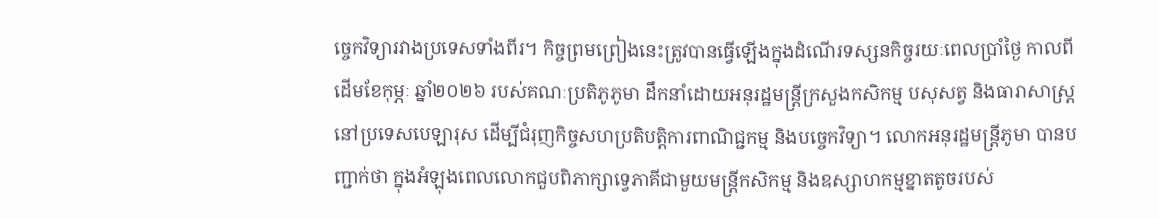ច្ចេកវិទ្យារវាងប្រទេសទាំងពីរ។ កិច្ចព្រមព្រៀងនេះត្រូវបានធ្វើឡើងក្នុងដំណើរទស្សនកិច្ចរយៈពេលប្រាំថ្ងៃ កាលពីដើមខែកុម្ភៈ ឆ្នាំ២០២៦ របស់គណៈប្រតិភូភូមា ដឹកនាំដោយអនុរដ្ឋមន្ត្រីក្រសួងកសិកម្ម បសុសត្វ និងធារាសាស្ត្រ នៅប្រទេសបេឡារុស ដើម្បីជំរុញកិច្ចសហប្រតិបត្តិការពាណិជ្ជកម្ម និងបច្ចេកវិទ្យា។ លោកអនុរដ្ឋមន្ត្រីភូមា បានបញ្ជាក់ថា ក្នុងអំឡុងពេលលោកជួបពិភាក្សាទ្វេភាគីជាមួយមន្ត្រីកសិកម្ម និងឧស្សាហកម្មខ្នាតតូចរបស់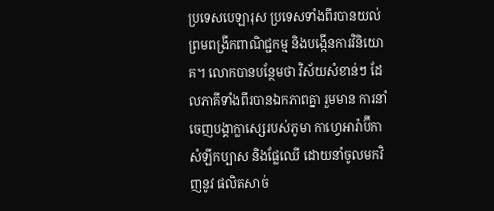ប្រទេសបេឡារុស ប្រទេសទាំងពីរបានយល់ព្រមពង្រីកពាណិជ្ជកម្ម និងបង្កើនការវិនិយោគ។ លោកបានបន្ថែមថា វិស័យសំខាន់ៗ ដែលភាគីទាំងពីរបានឯកភាពគ្នា រួមមាន ការនាំចេញបង្គាក្លាស្សេរបស់ភូមា កាហ្វេអារ៉ាប៊ីកា សំឡីកប្បាស និងផ្លែឈើ ដោយនាំចូលមកវិញនូវ ផលិតសាច់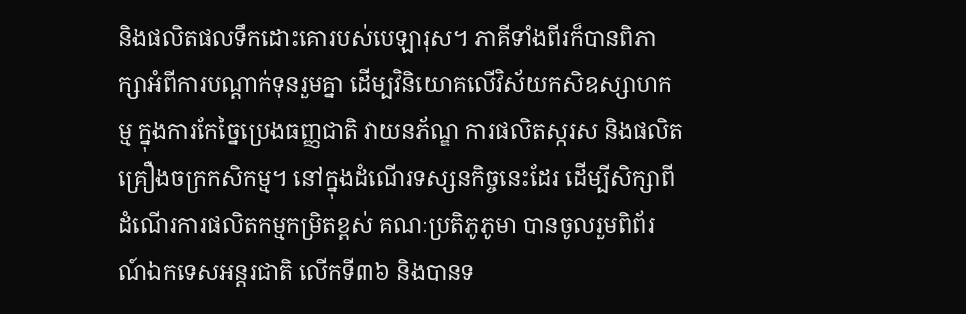និងផលិតផលទឹកដោះគោរបស់បេឡារុស។ ភាគីទាំងពីរក៏បានពិភាក្សាអំពីការបណ្តាក់ទុនរួមគ្នា ដើម្បវិនិយោគលើវិស័យកសិឧស្សាហកម្ម ក្នុងការកែច្នៃប្រេងធញ្ញជាតិ វាយនភ័ណ្ឌ ការផលិតស្ករស និងផលិតគ្រឿងចក្រកសិកម្ម។ នៅក្នុងដំណើរទស្សនកិច្ចនេះដែរ ដើម្បីសិក្សាពីដំណើរការផលិតកម្មកម្រិតខ្ពស់ គណៈប្រតិភូភូមា បានចូលរួមពិព័រណ៍ឯកទេសអន្តរជាតិ លើកទី៣៦ និងបានទ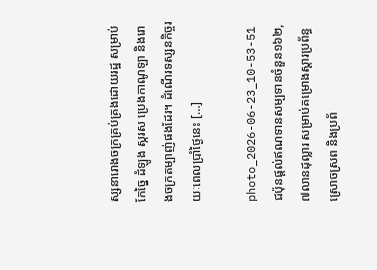ស្សនារោងចក្រគ្រប់គ្រងដោយរដ្ឋ សម្រាប់កែច្នៃ ដំឡូង ស្ករស ប្រេងកាណូឡា និងរោងចក្រតម្បាញ់ផងដែរ។ ដំណើរទស្សនកិច្ចរយៈពេលប្រាំថ្ងៃនេះ […]

photo_2026-06-23_10-53-51
ជប៉ុនផ្តល់ឥណទានសម្បទានចំនួន១៦២,៧លានដុល្លារ សម្រាប់គម្រោងស្ដារប្រព័ន្ធស្រោចស្រព និងប្រព័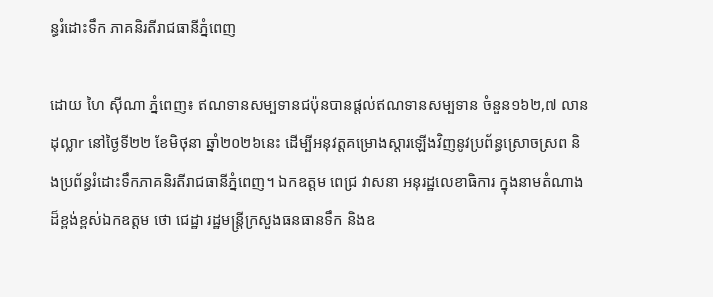ន្ធរំដោះទឹក ភាគនិរតីរាជធានីភ្នំពេញ

ដោយ ហៃ ស៊ីណា ភ្នំពេញ៖ ឥណទានសម្បទានជប៉ុនបានផ្តល់ឥណទានសម្បទាន ចំនួន១៦២,៧ លានដុល្លាr នៅថ្ងៃទី២២ ខែមិថុនា ឆ្នាំ២០២៦នេះ ដើម្បីអនុវត្តគម្រោងស្តារឡើងវិញនូវប្រព័ន្ធស្រោចស្រព និងប្រព័ន្ធរំដោះទឹកភាគនិរតីរាជធានីភ្នំពេញ។ ឯកឧត្តម ពេជ្រ វាសនា អនុរដ្ឋលេខាធិការ ក្នុងនាមតំណាងដ៏ខ្ពង់ខ្ពស់ឯកឧត្តម ថោ ជេដ្ឋា រដ្ឋមន្ត្រីក្រសួងធនធានទឹក និងឧ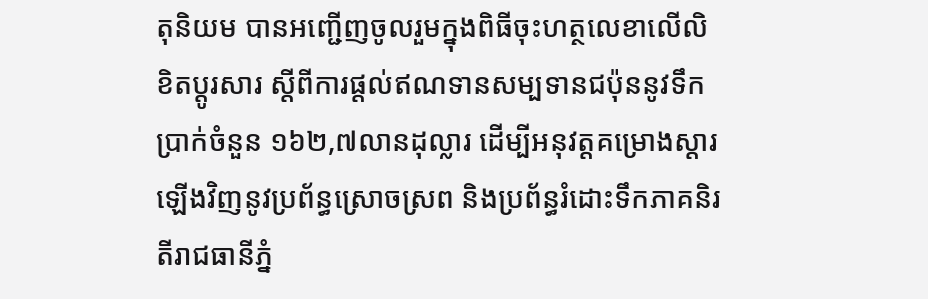តុនិយម បានអញ្ជើញចូលរួមក្នុងពិធីចុះហត្ថលេខាលើលិខិតប្តូរសារ ស្តីពីការផ្តល់ឥណទានសម្បទានជប៉ុននូវទឹកប្រាក់ចំនួន ១៦២,៧លានដុល្លារ ដើម្បីអនុវត្តគម្រោងស្តារឡើងវិញនូវប្រព័ន្ធស្រោចស្រព និងប្រព័ន្ធរំដោះទឹកភាគនិរតីរាជធានីភ្នំ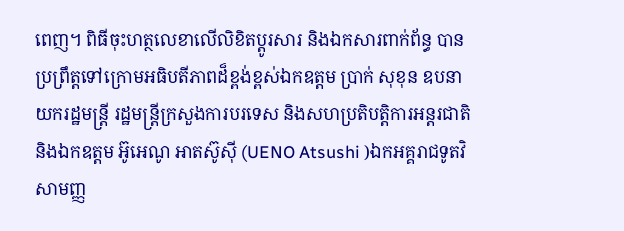ពេញ។ ពិធីចុះហត្ថលេខាលើលិខិតប្ដូរសារ និងឯកសារពាក់ព័ន្ធ បានប្រព្រឹត្តទៅក្រោមអធិបតីភាពដ៏ខ្ពង់ខ្ពស់ឯកឧត្តម ប្រាក់ សុខុន ឧបនាយករដ្ឋមន្រ្តី រដ្ឋមន្រ្តីក្រសួងការបរទេស និងសហប្រតិបត្តិការអន្តរជាតិ និងឯកឧត្តម អ៊ូអេណូ អាតស៊ូស៊ី (UENO Atsushi )ឯកអគ្គរាជទូតវិសាមញ្ញ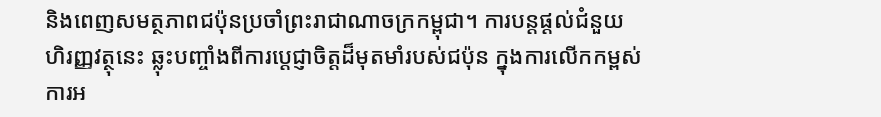និងពេញសមត្ថភាពជប៉ុនប្រចាំព្រះរាជាណាចក្រកម្ពុជា។ ការបន្តផ្ដល់ជំនួយហិរញ្ញវត្ថុនេះ ឆ្លុះបញ្ចាំងពីការប្ដេជ្ញាចិត្តដ៏មុតមាំរបស់ជប៉ុន ក្នុងការលើកកម្ពស់ការអ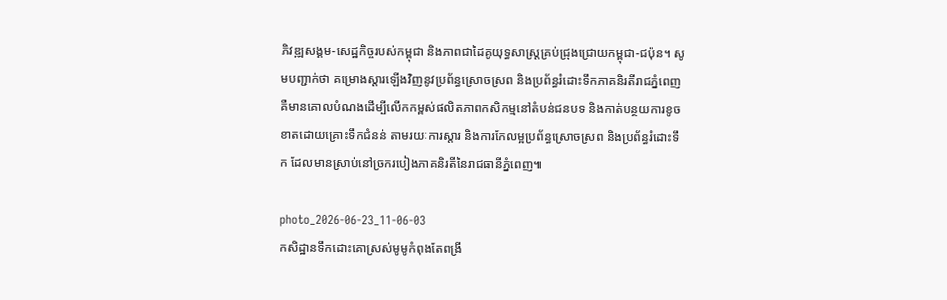ភិវឌ្ឍសង្គម-សេដ្ឋកិច្ចរបស់កម្ពុជា និងភាពជាដៃគូយុទ្ធសាស្ត្រគ្រប់ជ្រុងជ្រោយកម្ពុជា-ជប៉ុន។ សូមបញ្ជាក់ថា គម្រោងស្ដារឡើងវិញនូវប្រព័ន្ធស្រោចស្រព និងប្រព័ន្ធរំដោះទឹកភាគនិរតីរាជភ្នំពេញ គឺមានគោលបំណងដើម្បីលើកកម្ពស់ផលិតភាពកសិកម្មនៅតំបន់ជនបទ និងកាត់បន្ថយការខូចខាតដោយគ្រោះទឹកជំនន់ តាមរយៈការស្ដារ និងការកែលម្អប្រព័ន្ធស្រោចស្រព និងប្រព័ន្ធរំដោះទឹក ដែលមានស្រាប់នៅច្រករបៀងភាគនិរតីនៃរាជធានីភ្នំពេញ៕

photo_2026-06-23_11-06-03
កសិដ្ឋានទឹកដោះគោស្រស់មូមូកំពុងតែពង្រី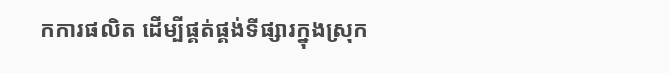កការផលិត ដើម្បីផ្គត់ផ្គង់ទីផ្សារក្នុងស្រុក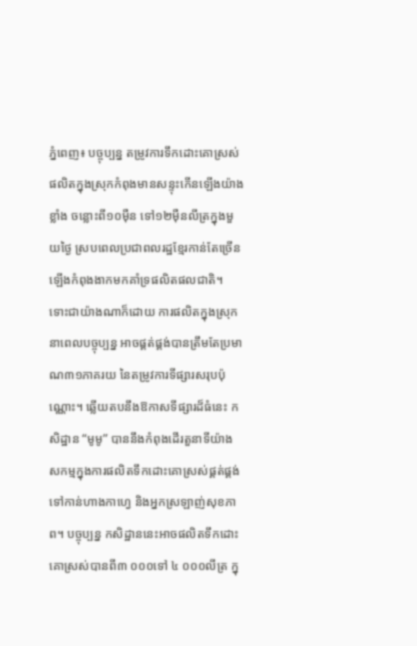ភ្នំពេញ៖ បច្ចុប្បន្ន តម្រូវការទឹកដោះគោស្រស់ផលិតក្នុងស្រុកកំពុងមានសន្ទុះកើនឡើងយ៉ាងខ្លាំង ចន្លោះពី១០ម៉ឺន ទៅ១២ម៉ឺនលីត្រក្នុងមួយថ្ងៃ ស្របពេលប្រជាពលរដ្ឋខ្មែរកាន់តែច្រើនឡើងកំពុងងាកមកគាំទ្រផលិតផលជាតិ។ ទោះជាយ៉ាងណាក៏ដោយ ការផលិតក្នុងស្រុកនាពេលបច្ចុប្បន្ន អាចផ្គត់ផ្គង់បានត្រឹមតែប្រមាណ៣១ភាគរយ នៃតម្រូវការទីផ្សារសរុបប៉ុណ្ណោះ។ ឆ្លើយតបនឹងឱកាសទីផ្សារដ៏ធំនេះ កសិដ្ឋាន “មូមូ” បាននឹងកំពុងដើរតួនាទីយ៉ាងសកម្មក្នុងការផលិតទឹកដោះគោស្រស់ផ្គត់ផ្គង់ទៅកាន់ហាងកាហ្វេ និងអ្នកស្រឡាញ់សុខភាព។ បច្ចុប្បន្ន កសិដ្ឋាននេះអាចផលិតទឹកដោះគោស្រស់បានពី៣ ០០០ទៅ ៤ ០០០លីត្រ ក្នុ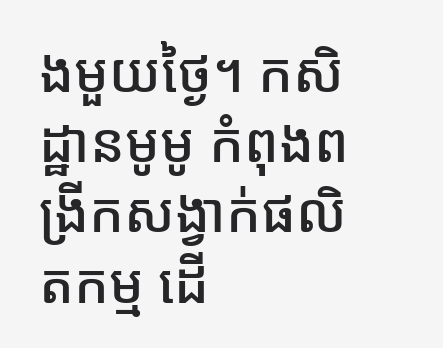ងមួយថ្ងៃ។ កសិដ្ឋានមូមូ កំពុងពង្រីកសង្វាក់ផលិតកម្ម ដើ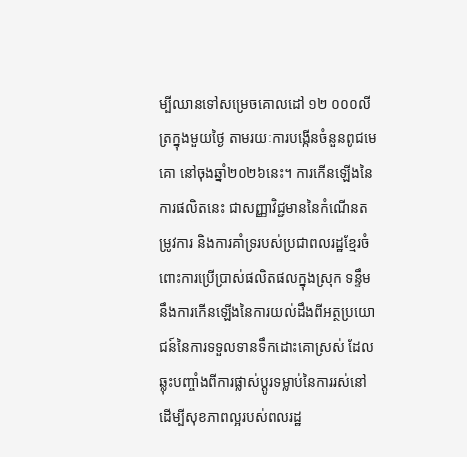ម្បីឈានទៅសម្រេចគោលដៅ ១២ ០០០លីត្រក្នុងមួយថ្ងៃ តាមរយៈការបង្កើនចំនួនពូជមេគោ នៅចុងឆ្នាំ២០២៦នេះ។ ការកើនឡើងនៃការផលិតនេះ ជាសញ្ញាវិជ្ជមាននៃកំណើនតម្រូវការ និងការគាំទ្ររបស់ប្រជាពលរដ្ឋខ្មែរចំពោះការប្រើប្រាស់ផលិតផលក្នុងស្រុក ទន្ទឹមនឹងការកើនឡើងនៃការយល់ដឹងពីអត្ថប្រយោជន៍នៃការទទួលទានទឹកដោះគោស្រស់ ដែលឆ្លុះបញ្ចាំងពីការផ្លាស់ប្តូរទម្លាប់នៃការរស់នៅដើម្បីសុខភាពល្អរបស់ពលរដ្ឋ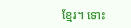ខ្មែរ។ ទោះ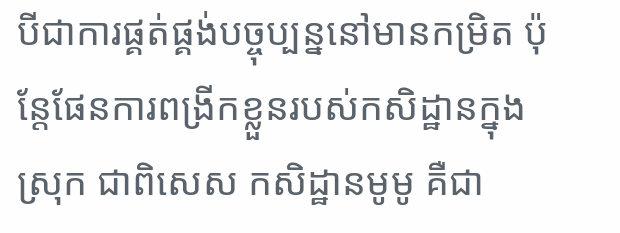បីជាការផ្គត់ផ្គង់បច្ចុប្បន្ននៅមានកម្រិត ប៉ុន្តែផែនការពង្រីកខ្លួនរបស់កសិដ្ឋានក្នុងស្រុក ជាពិសេស កសិដ្ឋានមូមូ គឺជា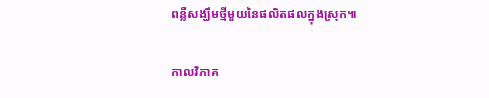ពន្លឺសង្ឃឹមថ្មីមួយនៃផលិតផលក្នុងស្រុក៕

កាលវិភាគ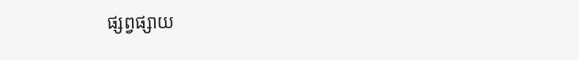ផ្សព្វផ្សាយ